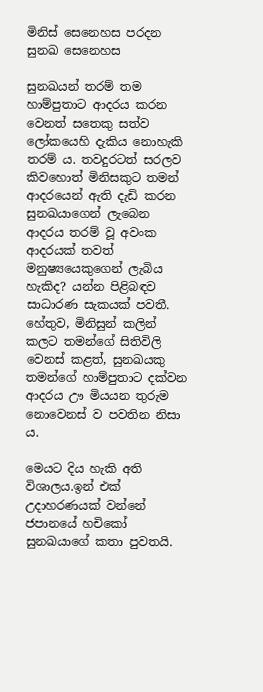මිනිස් සෙනෙහස පරදන සුනඛ සෙනෙහස

සුනඛයන් තරම් තම හාම්පුතාට ආදරය කරන වෙනත් සතෙකු සත්ව ලෝකයෙහි දැකිය නොහැකි තරම් ය. තවදුරටත් සරලව කිවහොත් මිනිසකුට තමන් ආදරයෙන් ඇති දැඩි කරන සුනඛයාගෙන් ලැබෙන ආදරය තරම් වූ අවංක ආදරයක් තවත් මනුෂ්‍යයෙකුගෙන් ලැබිය හැකිද? යන්න පිළිබඳව සාධාරණ සැකයක් පවතී. හේතුව, මිනිසුන් කලින් කලට තමන්ගේ සිතිවිලි වෙනස් කළත්, සුනඛයකු තමන්ගේ හාම්පුතාට දක්වන ආදරය ඌ මියයන තුරුම නොවෙනස් ව පවතින නිසා ය.

මෙයට දිය හැකි අති විශාලය.ඉන් එක් උදාහරණයක් වන්නේ ජපානයේ හචිකෝ සුනඛයාගේ කතා පුවතයි.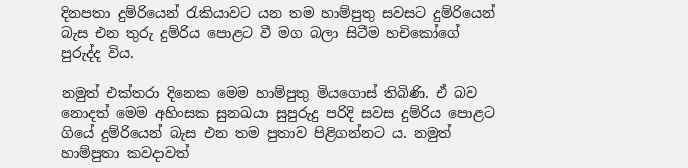දිනපතා දුම්රියෙන් රැකියාවට යන තම හාම්පුතු සවසට දුම්රියෙන් බැස එන තුරු දුම්රිය පොළට වී මග බලා සිටීම හචිකෝගේ පුරුද්ද විය.

නමුත් එක්තරා දිනෙක මෙම හාම්පුතු මියගොස් තිබිණි. ඒ බව නොදත් මෙම අහිංසක සුනඛයා සුපුරුදු පරිදි සවස දුම්රිය පොළට ගියේ දුම්රියෙන් බැස එන තම පුතාව පිළිගන්නට ය. නමුත් හාම්පුතා කවදාවත්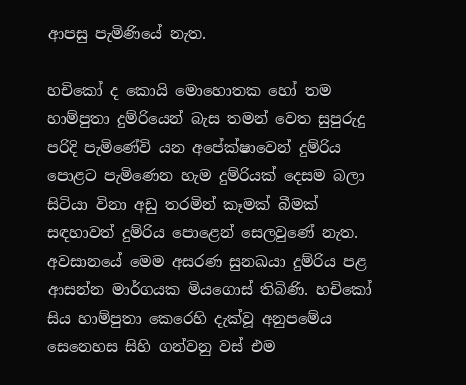ආපසු පැමිණියේ නැත.

හචිකෝ ද කොයි මොහොතක හෝ තම හාම්පුතා දුම්රියෙන් බැස තමන් වෙත සුපුරුදු පරිදි පැමිණේවි යන අපේක්ෂාවෙන් දුම්රිය පොළට පැමිණෙන හැම දුම්රියක් දෙසම බලා සිටියා විනා අඩු තරමින් කෑමක් බීමක් සඳහාවත් දුම්රිය පොළෙන් සෙලවුණේ නැත. අවසානයේ මෙම අසරණ සුනඛයා දුම්රිය පළ ආසන්න මාර්ගයක මියගොස් තිබිණි. හචිකෝ සිය හාම්පුතා කෙරෙහි දැක්වූ අනුපමේය සෙනෙහස සිහි ගන්වනු වස් එම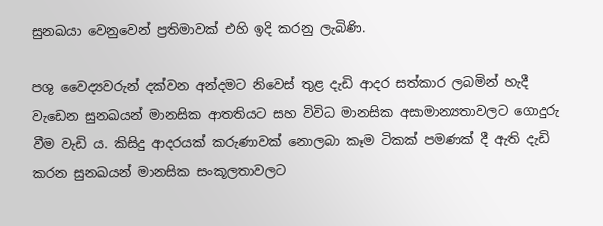සුනඛයා වෙනුවෙන් ප්‍රතිමාවක් එහි ඉදි කරනු ලැබිණි.

පශු වෛද්‍යවරුන් දක්වන අන්දමට නිවෙස් තුළ දැඩි ආදර සත්කාර ලබමින් හැදී වැඩෙන සුනඛයන් මානසික ආතතියට සහ විවිධ මානසික අසාමාන්‍යතාවලට ගොදුරු වීම වැඩි ය. කිසිදු ආදරයක් කරුණාවක් නොලබා කෑම ටිකක් පමණක් දී ඇති දැඩි කරන සුනඛයන් මානසික සංකූලතාවලට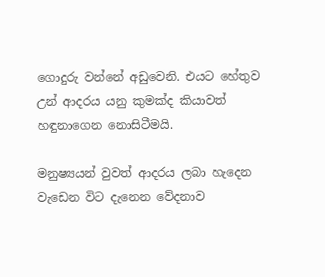ගොදුරු වන්නේ අඩුවෙනි. එයට හේතුව උන් ආදරය යනු කුමක්ද කියාවත් හඳුනාගෙන නොසිටීමයි.

මනුෂ්‍යයන් වුවත් ආදරය ලබා හැදෙන වැඩෙන විට දැනෙන වේදනාව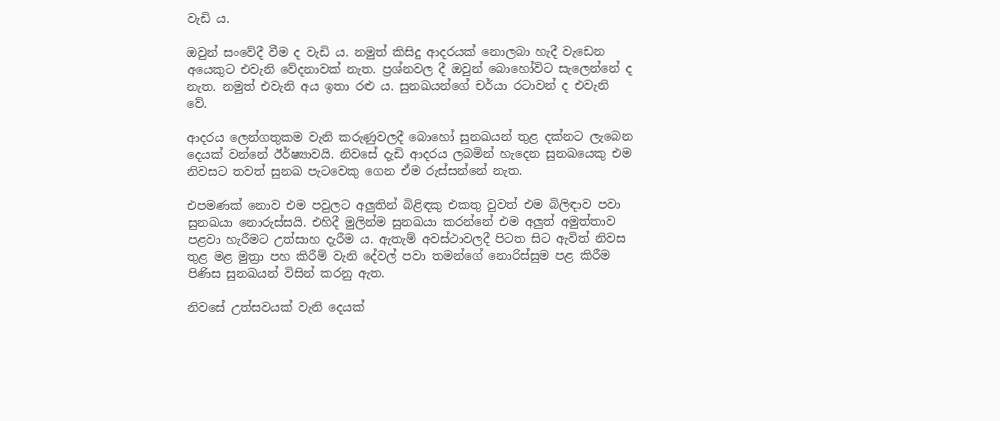වැඩි ය.

ඔවුන් සංවේදී වීම ද වැඩි ය. නමුත් කිසිදු ආදරයක් නොලබා හැදී වැඩෙන අයෙකුට එවැනි වේදනාවක් නැත. ප්‍රශ්නවල දී ඔවුන් බොහෝවිට සැලෙන්නේ ද නැත. නමුත් එවැනි අය ඉතා රළු ය. සුනඛයන්ගේ චර්යා රටාවන් ද එවැනි වේ.

ආදරය ලෙන්ගතුකම වැනි කරුණුවලදී බොහෝ සුනඛයන් තුළ දක්නට ලැබෙන දෙයක් වන්නේ ඊර්ෂ්‍යාවයි. නිවසේ දැඩි ආදරය ලබමින් හැදෙන සුනඛයෙකු එම නිවසට තවත් සුනඛ පැටවෙකු ගෙන ඒම රුස්සන්නේ නැත.

එපමණක් නොව එම පවුලට අලුතින් බිළිඳකු එකතු වුවත් එම බිලිඳාව පවා සුනඛයා නොරුස්සයි. එහිදී මුලින්ම සුනඛයා කරන්නේ එම අලුත් අමුත්තාව පළවා හැරීමට උත්සාහ දැරීම ය. ඇතැම් අවස්ථාවලදී පිටත සිට ඇවිත් නිවස තුළ මළ මුත්‍රා පහ කිරීම් වැනි දේවල් පවා තමන්ගේ නොරිස්සුම පළ කිරීම පිණිස සුනඛයන් විසින් කරනු ඇත.

නිවසේ උත්සවයක් වැනි දෙයක්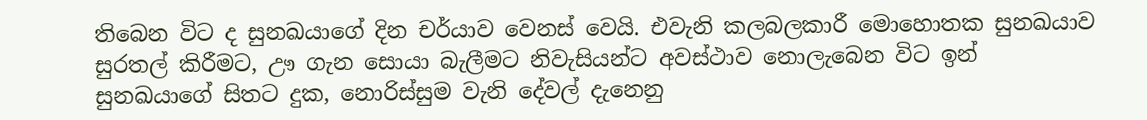තිබෙන විට ද සුනඛයාගේ දින චර්යාව වෙනස් වෙයි. එවැනි කලබලකාරී මොහොතක සුනඛයාව සුරතල් කිරීමට, ඌ ගැන සොයා බැලීමට නිවැසියන්ට අවස්ථාව නොලැබෙන විට ඉන් සුනඛයාගේ සිතට දුක, නොරිස්සුම වැනි දේවල් දැනෙනු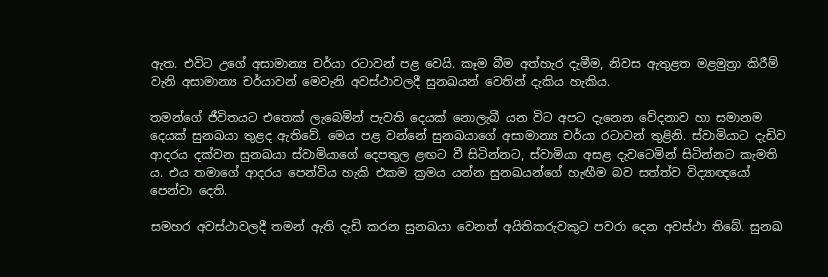ඇත. එවිට උගේ අසාමාන්‍ය චර්යා රටාවන් පළ වෙයි. කෑම බීම අත්හැර දැමීම, නිවස ඇතුළත මළමුත්‍රා කිරීම් වැනි අසාමාන්‍ය චර්යාවන් මෙවැනි අවස්ථාවලදී සුනඛයන් වෙතින් දැකිය හැකිය.

තමන්ගේ ජීවිතයට එතෙක් ලැබෙමින් පැවති දෙයක් නොලැබී යන විට අපට දැනෙන වේදනාව හා සමානම දෙයක් සුනඛයා තුළද ඇතිවේ. මෙය පළ වන්නේ සුනඛයාගේ අසාමාන්‍ය චර්යා රටාවන් තුළිනි. ස්වාමියාට දැඩිව ආදරය දක්වන සුනඛයා ස්වාමියාගේ දෙපතුල ළඟට වී සිටින්නට, ස්වාමියා අසළ දැවටෙමින් සිටින්නට කැමති ය. එය තමාගේ ආදරය පෙන්විය හැකි එකම ක්‍රමය යන්න සුනඛයන්ගේ හැඟීම බව සත්ත්ව විද්‍යාඥයෝ පෙන්වා දෙති.

සමහර අවස්ථාවලදී තමන් ඇති දැඩි කරන සුනඛයා වෙනත් අයිතිකරුවකුට පවරා දෙන අවස්ථා තිබේ. සුනඛ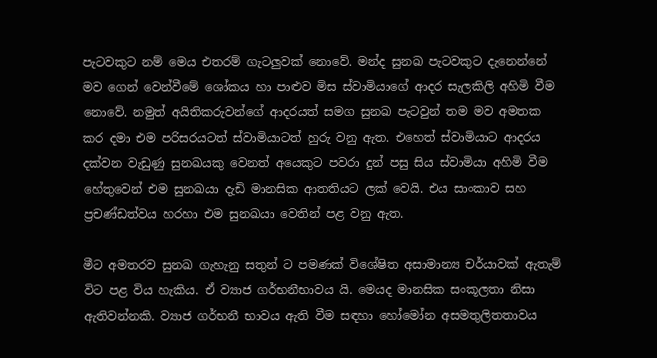පැටවකුට නම් මෙය එතරම් ගැටලුවක් නොවේ. මන්ද සුනඛ පැටවකුට දැනෙන්නේ මව ගෙන් වෙන්වීමේ ශෝකය හා පාළුව මිස ස්වාමියාගේ ආදර සැලකිලි අහිමි වීම නොවේ. නමුත් අයිතිකරුවන්ගේ ආදරයත් සමග සුනඛ පැටවුන් තම මව අමතක කර දමා එම පරිසරයටත් ස්වාමියාටත් හුරු වනු ඇත. එහෙත් ස්වාමියාට ආදරය දක්වන වැඩුණු සුනඛයකු වෙනත් අයෙකුට පවරා දුන් පසු සිය ස්වාමියා අහිමි වීම හේතුවෙන් එම සුනඛයා දැඩි මානසික ආතතියට ලක් වෙයි. එය සාංකාව සහ ප්‍රචණ්ඩත්වය හරහා එම සුනඛයා වෙතින් පළ වනු ඇත.

මීට අමතරව සුනඛ ගැහැනු සතුන් ට පමණක් විශේෂිත අසාමාන්‍ය චර්යාවක් ඇතැම් විට පළ විය හැකිය. ඒ ව්‍යාජ ගර්භනීභාවය යි. මෙයද මානසික සංකූලතා නිසා ඇතිවන්නකි. ව්‍යාජ ගර්භනී භාවය ඇති වීම සඳහා හෝමෝන අසමතුලිතතාවය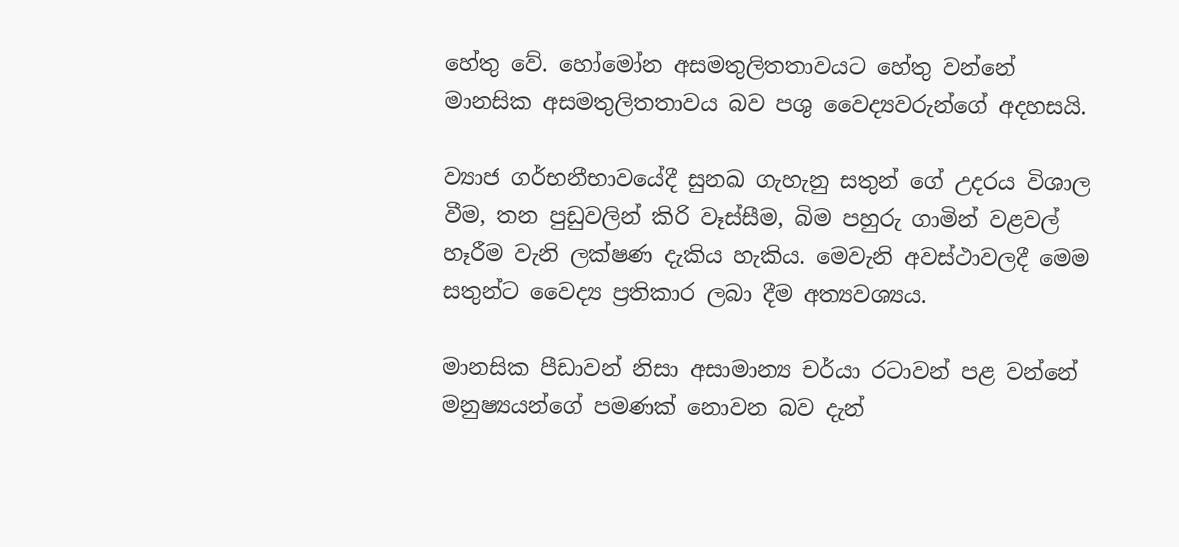හේතු වේ. හෝමෝන අසමතුලිතතාවයට හේතු වන්නේ මානසික අසමතුලිතතාවය බව පශු වෛද්‍යවරුන්ගේ අදහසයි.

ව්‍යාජ ගර්භනීභාවයේදී සුනඛ ගැහැනු සතුන් ගේ උදරය විශාල වීම, තන පුඩුවලින් කිරි වෑස්සීම, බිම පහුරු ගාමින් වළවල් හෑරීම වැනි ලක්ෂණ දැකිය හැකිය. මෙවැනි අවස්ථාවලදී මෙම සතුන්ට වෛද්‍ය ප්‍රතිකාර ලබා දීම අත්‍යවශ්‍යය.

මානසික පීඩාවන් නිසා අසාමාන්‍ය චර්යා රටාවන් පළ වන්නේ මනුෂ්‍යයන්ගේ පමණක් නොවන බව දැන්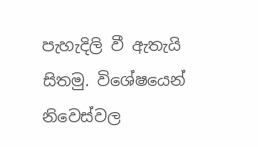පැහැදිලි වී ඇතැයි සිතමු. විශේෂයෙන් නිවෙස්වල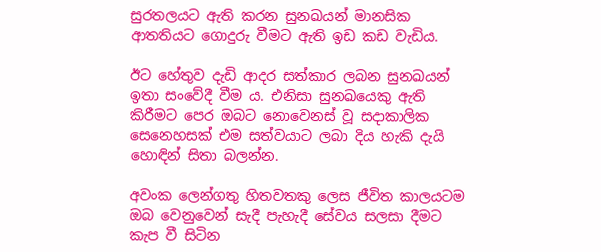සුරතලයට ඇති කරන සුනඛයන් මානසික ආතතියට ගොදුරු වීමට ඇති ඉඩ කඩ වැඩිය.

ඊට හේතුව දැඩි ආදර සත්කාර ලබන සුනඛයන් ඉතා සංවේදී වීම ය. එනිසා සුනඛයෙකු ඇති කිරීමට පෙර ඔබට නොවෙනස් වූ සදාකාලික සෙනෙහසක් එම සත්වයාට ලබා දිය හැකි දැයි හොඳින් සිතා බලන්න.

අවංක ලෙන්ගතු හිතවතකු ලෙස ජීවිත කාලයටම ඔබ වෙනුවෙන් සැදී පැහැදී සේවය සලසා දීමට කැප වී සිටින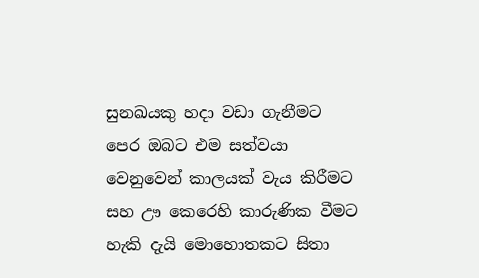සුනඛයකු හදා වඩා ගැනීමට පෙර ඔබට එම සත්වයා වෙනුවෙන් කාලයක් වැය කිරීමට සහ ඌ කෙරෙහි කාරුණික වීමට හැකි දැයි මොහොතකට සිතා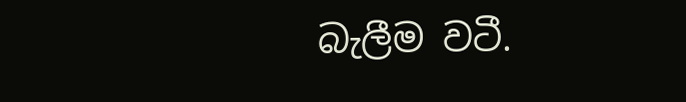බැලීම වටී.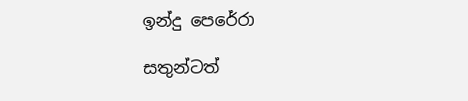ඉන්දු පෙරේරා

සතුන්ටත්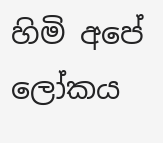හිමි අපේ ලෝකය